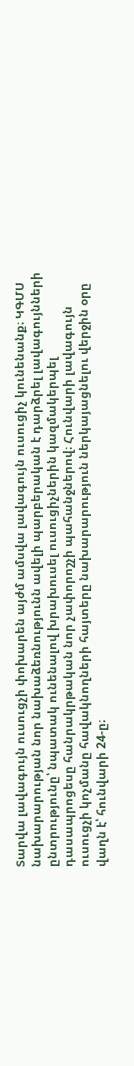Տարվա լավագույն ուսուցչի փոխարեն այժմ ամսվա լավագույն ուսուցիչ կունենանք։ ԿԳՄՍ նախարարության նոր նախաձեռնությունն ավելի պարբերական է դարձրել լավագույնների ընտրությունը՝ նպատակ ունենալով խրախուսել ուսուցիչներին կազմակերպել դասապրոցեսը հանրակրթական նոր չափորոշչի պահանջներով։ Հունվարի լավագույն ուսուցչի կոչմանը հավակնողների հայտերը նախարարություն ներկայացնելու վերջին օրը վաղն է՝ հունվարի 24-ը։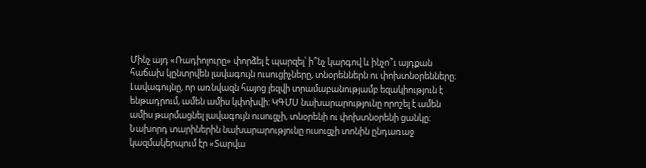Մինչ այդ «Ռադիոլուրը» փորձել է պարզել՝ ի՞նչ կարգով և ինչո՞ւ այդքան հաճախ կընտրվեն լավագույն ուսուցիչները, տնօրեններն ու փոխտնօրենները։
Լավագույնը, որ առնվազն հայոց լեզվի տրամաբանությամբ եզակիություն է ենթադրում, ամեն ամիս կփոխվի։ ԿԳՄՍ նախարարությունը որոշել է ամեն ամիս թարմացնել լավագույն ուսուցչի, տնօրենի ու փոխտնօրենի ցանկը։ Նախորդ տարիներին նախարարությունը ուսուցչի տոնին ընդառաջ կազմակերպում էր «Տարվա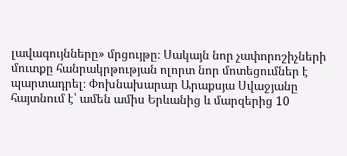լավագույնները» մրցույթը։ Սակայն նոր չափորոշիչների մուտքը հանրակրթության ոլորտ նոր մոտեցումներ է պարտադրել։ Փոխնախարար Արաքսյա Սվաջյանը հայտնում է՝ ամեն ամիս Երևանից և մարզերից 10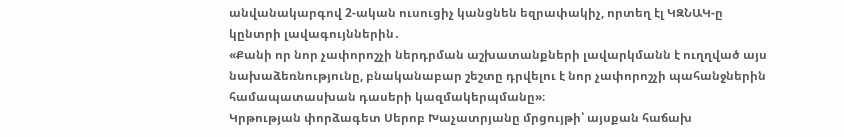անվանակարգով 2-ական ուսուցիչ կանցնեն եզրափակիչ, որտեղ էլ ԿԶՆԱԿ-ը կընտրի լավագույններին․
«Քանի որ նոր չափորոշչի ներդրման աշխատանքների լավարկմանն է ուղղված այս նախաձեռնությունը, բնականաբար շեշտը դրվելու է նոր չափորոշչի պահանջներին համապատասխան դասերի կազմակերպմանը»։
Կրթության փորձագետ Սերոբ Խաչատրյանը մրցույթի՝ այսքան հաճախ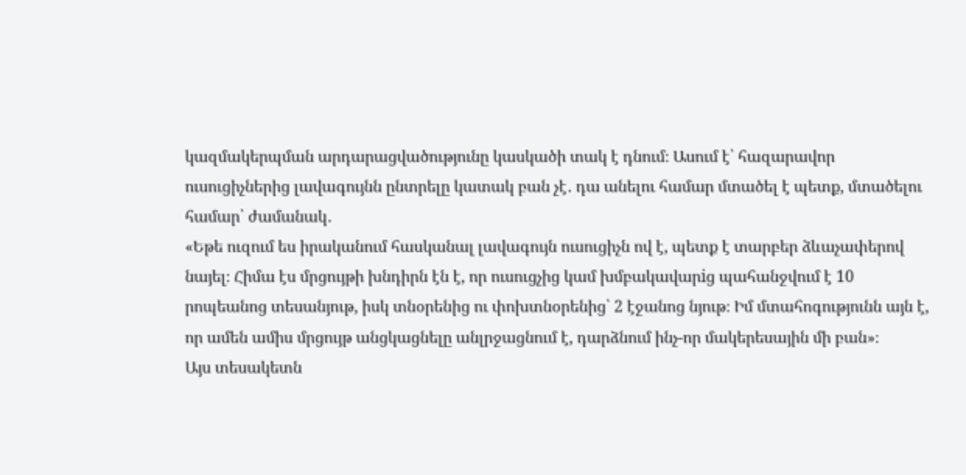կազմակերպման արդարացվածությունը կասկածի տակ է դնում։ Ասում է՝ հազարավոր ուսուցիչներից լավագույնն ընտրելը կատակ բան չէ․ դա անելու համար մտածել է պետք, մտածելու համար՝ ժամանակ․
«Եթե ուզում ես իրականում հասկանալ լավագույն ուսուցիչն ով է, պետք է տարբեր ձևաչափերով նայել։ Հիմա էս մրցույթի խնդիրն էն է, որ ուսուցչից կամ խմբակավարiց պահանջվում է 10 րոպեանոց տեսանյութ, իսկ տնօրենից ու փոխտնօրենից՝ 2 էջանոց նյութ։ Իմ մտահոգությունն այն է, որ ամեն ամիս մրցույթ անցկացնելը անլրջացնում է, դարձնում ինչ-որ մակերեսային մի բան»։
Այս տեսակետն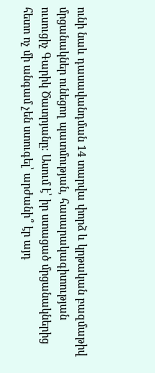ունի նաև դասավանդման 14 տարվա փորձ և կրթական բազմաթիվ մրցանակներ ունեցող պատմության, հասարակագիտության ուսուցիչ Գարիկ Ծատրյանը։ Ասում է՝ իր ստացած մրցանակներից հետո ոչ մի անգամ չեն ստուգել՝ արժանի՞ էր այդ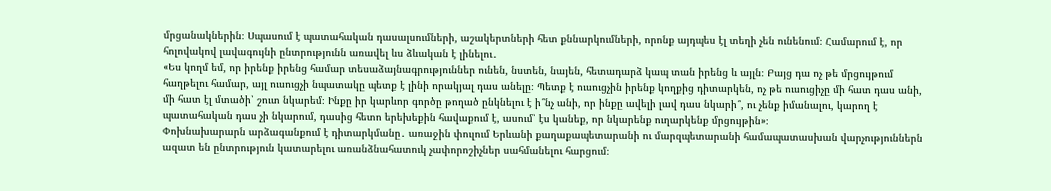մրցանակներին։ Սպասում է պատահական դասալսումների, աշակերտների հետ քննարկումների, որոնք այդպես էլ տեղի չեն ունենում։ Համարում է, որ հոլովակով լավագույնի ընտրությունն առավել ևս ձևական է լինելու․
«Ես կողմ եմ, որ իրենք իրենց համար տեսաձայնագրություններ ունեն, նստեն, նայեն, հետադարձ կապ տան իրենց և այլն։ Բայց դա ոչ թե մրցույթում հաղթելու համար, այլ ուսուցչի նպատակը պետք է լինի որակյալ դաս անելը։ Պետք է ուսուցչին իրենք կողքից դիտարկեն, ոչ թե ուսուցիչը մի հատ դաս անի, մի հատ էլ մտածի՝ շուտ նկարեմ։ Ինքը իր կարևոր գործը թողած ընկնելու է ի՞նչ անի, որ ինքը ավելի լավ դաս նկարի՞, ու չենք իմանալու, կարող է պատահական դաս չի նկարում, դասից հետո երեխեքին հավաքում է, ասում՝ էս կանեք, որ նկարենք ուղարկենք մրցույթին»։
Փոխնախարարն արձագանքում է դիտարկմանը․ առաջին փուլում Երևանի քաղաքապետարանի ու մարզպետարանի համապատասխան վարչություններն ազատ են ընտրություն կատարելու առանձնահատուկ չափորոշիչներ սահմանելու հարցում։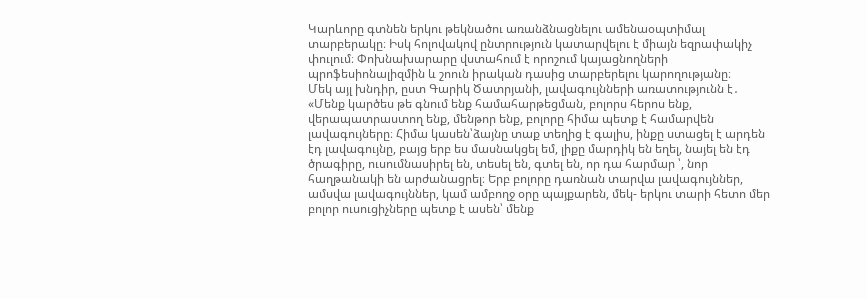Կարևորը գտնեն երկու թեկնածու առանձնացնելու ամենաօպտիմալ տարբերակը։ Իսկ հոլովակով ընտրություն կատարվելու է միայն եզրափակիչ փուլում։ Փոխնախարարը վստահում է որոշում կայացնողների պրոֆեսիոնալիզմին և շոուն իրական դասից տարբերելու կարողությանը։
Մեկ այլ խնդիր, ըստ Գարիկ Ծատրյանի, լավագույնների առատությունն է․
«Մենք կարծես թե գնում ենք համահարթեցման, բոլորս հերոս ենք, վերապատրաստող ենք, մենթոր ենք, բոլորը հիմա պետք է համարվեն լավագույները։ Հիմա կասեն՝ձայնը տաք տեղից է գալիս, ինքը ստացել է արդեն էդ լավագույնը, բայց երբ ես մասնակցել եմ, լիքը մարդիկ են եղել, նայել են էդ ծրագիրը, ուսումնասիրել են, տեսել են, գտել են, որ դա հարմար ՝, նոր հաղթանակի են արժանացրել։ Երբ բոլորը դառնան տարվա լավագույններ, ամսվա լավագույններ, կամ ամբողջ օրը պայքարեն, մեկ- երկու տարի հետո մեր բոլոր ուսուցիչները պետք է ասեն՝ մենք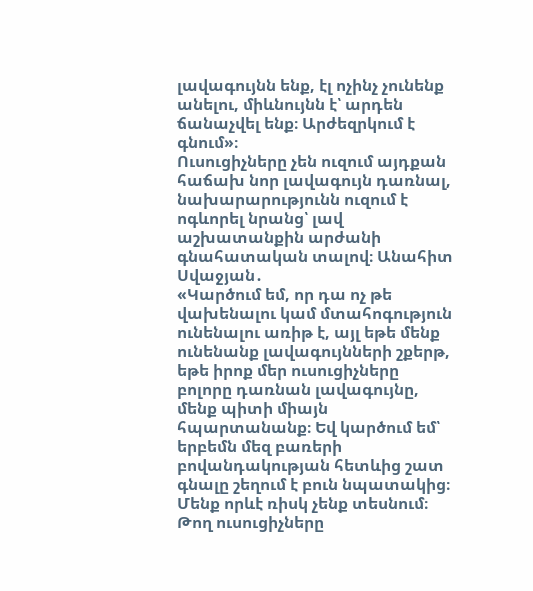լավագույնն ենք, էլ ոչինչ չունենք անելու, միևնույնն է՝ արդեն ճանաչվել ենք։ Արժեզրկում է գնում»։
Ուսուցիչները չեն ուզում այդքան հաճախ նոր լավագույն դառնալ, նախարարությունն ուզում է ոգևորել նրանց՝ լավ աշխատանքին արժանի գնահատական տալով։ Անահիտ Սվաջյան․
«Կարծում եմ, որ դա ոչ թե վախենալու կամ մտահոգություն ունենալու առիթ է, այլ եթե մենք ունենանք լավագույնների շքերթ, եթե իրոք մեր ուսուցիչները բոլորը դառնան լավագույնը, մենք պիտի միայն հպարտանանք։ Եվ կարծում եմ՝ երբեմն մեզ բառերի բովանդակության հետևից շատ գնալը շեղում է բուն նպատակից։ Մենք որևէ ռիսկ չենք տեսնում։ Թող ուսուցիչները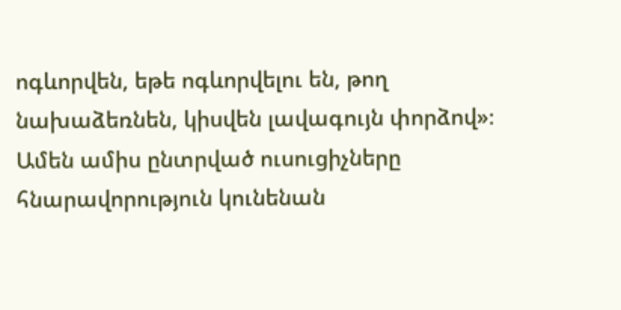ոգևորվեն, եթե ոգևորվելու են, թող նախաձեռնեն, կիսվեն լավագույն փորձով»։
Ամեն ամիս ընտրված ուսուցիչները հնարավորություն կունենան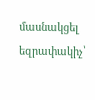մասնակցել եզրափակիչ՝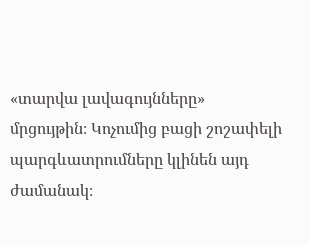«տարվա լավագույնները» մրցույթին։ Կոչումից բացի շոշափելի պարգևատրումները կլինեն այդ ժամանակ։